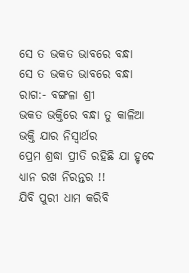ସେ ତ ଭକତ ଭାବରେ ବନ୍ଧା
ସେ ତ ଭକତ ଭାବରେ ବନ୍ଧା
ରାଗ:- ବଙ୍ଗଳା ଶ୍ରୀ
ଭକତ ଭକ୍ତିରେ ବନ୍ଧା ତୁ କାଳିଆ
ଭକ୍ତି ଯାର ନିସ୍ବାର୍ଥର
ପ୍ରେମ ଶ୍ରଦ୍ଧା ପ୍ରୀତି ରହିଛି ଯା ହୃଦେ
ଧ୍ୟାନ ରଖ ନିରନ୍ତର !!
ଯିବି ପୁରୀ ଧାମ କରିବି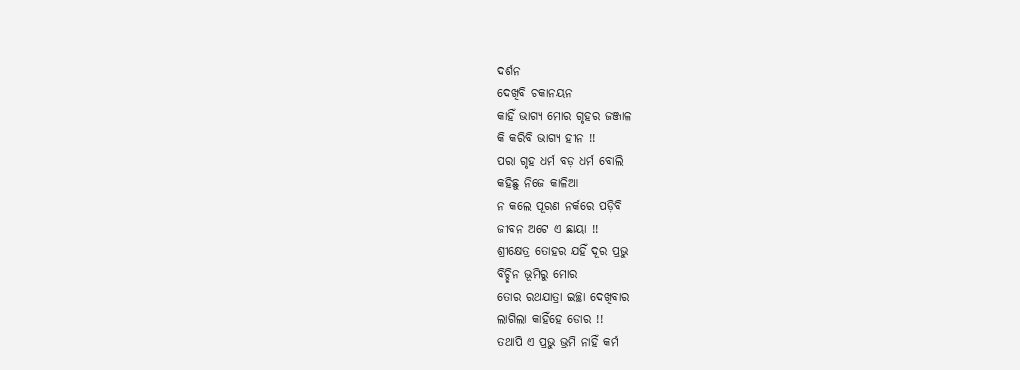ଦର୍ଶନ
ଦେଖିବି ଚକାନୟନ
କାହିଁ ଭାଗ୍ୟ ମୋର ଗୃହର ଜଞ୍ଜାଳ
କି କରିବି ଭାଗ୍ୟ ହୀନ !!
ପରା ଗୃହ ଧର୍ମ ବଡ଼ ଧର୍ମ ବୋଲି
କହିଛୁ ନିଜେ କାଳିଆ
ନ କଲେ ପୂରଣ ନର୍କରେ ପଡ଼ିବି
ଜୀବନ ଅଟେ ଏ ଛାୟା !!
ଶ୍ରୀକ୍ଷେତ୍ର ତୋହର ଯହିଁ ଦୂର ପ୍ରଭୁ
ବିଚ୍ଛିନ ଭୂମିରୁ ମୋର
ତୋର ରଥଯାତ୍ରା ଇଚ୍ଛା ଦେଖିବାର
ଲାଗିଲା କାହିଁହେ ଡୋର !!
ତଥାପି ଏ ପ୍ରଭୁ ଭ୍ରମି ନାହିଁ କର୍ମ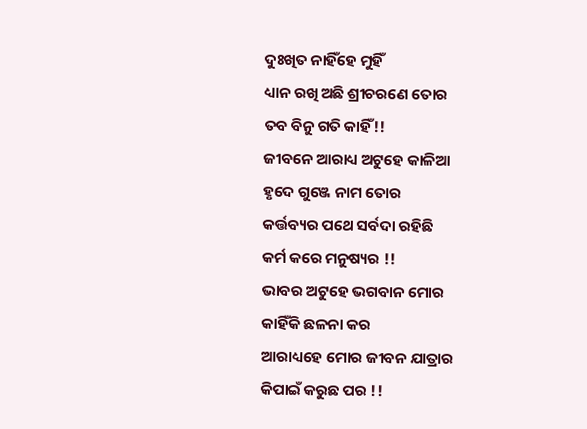ଦୁଃଖିତ ନାହିଁହେ ମୁହିଁ
ଧ୍ୟାନ ରଖି ଅଛି ଶ୍ରୀଚରଣେ ତୋର
ତବ ବିନୁ ଗତି କାହିଁ!!
ଜୀବନେ ଆରାଧ୍ୟ ଅଟୁହେ କାଳିଆ
ହୃଦେ ଗୁଞ୍ଜେ ନାମ ତୋର
କର୍ତ୍ତବ୍ୟର ପଥେ ସର୍ବଦା ରହିଛି
କର୍ମ କରେ ମନୁଷ୍ୟର !!
ଭାବର ଅଟୁହେ ଭଗବାନ ମୋର
କାହିଁକି ଛଳନା କର
ଆରାଧ୍ୟହେ ମୋର ଜୀବନ ଯାତ୍ରାର
କିପାଇଁ କରୁଛ ପର !!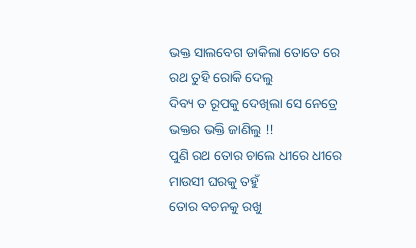ଭକ୍ତ ସାଲବେଗ ଡାକିଲା ତୋତେ ରେ
ରଥ ତୁହି ରୋକି ଦେଲୁ
ଦିବ୍ୟ ତ ରୂପକୁ ଦେଖିଲା ସେ ନେତ୍ରେ
ଭକ୍ତର ଭକ୍ତି ଜାଣିଲୁ !!
ପୁଣି ରଥ ତୋର ଚାଲେ ଧୀରେ ଧୀରେ
ମାଉସୀ ଘରକୁ ତହୁଁ
ତୋର ବଚନକୁ ରଖୁ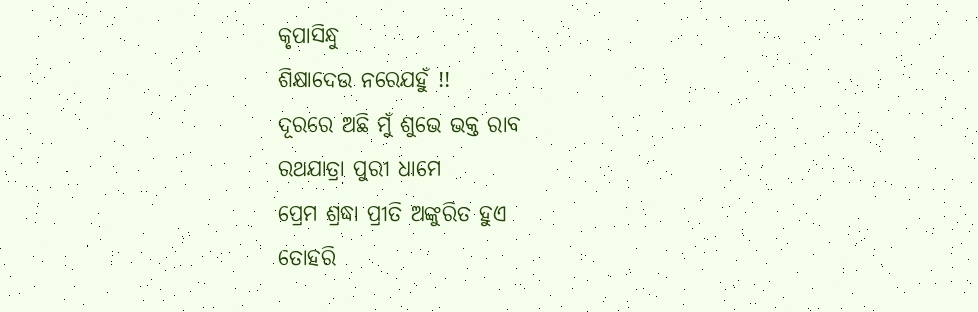କୃପାସିନ୍ଧୁ
ଶିକ୍ଷାଦେଉ ନରେଯହୁଁ !!
ଦୂରରେ ଅଛି ମୁଁ ଶୁଭେ ଭକ୍ତ ରାବ
ରଥଯାତ୍ରା ପୁରୀ ଧାମେ
ପ୍ରେମ ଶ୍ରଦ୍ଧା ପ୍ରୀତି ଅଙ୍କୁରିତ ହୁଏ
ତୋହରି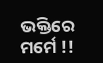ଭକ୍ତିରେ ମର୍ମେ !!